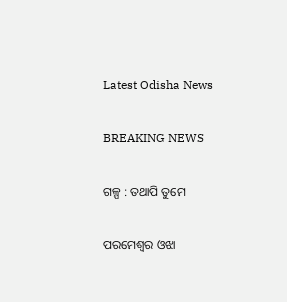Latest Odisha News

BREAKING NEWS

ଗଳ୍ପ : ତଥାପି ତୁମେ

ପରମେଶ୍ବର ଓଝା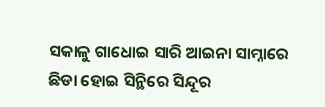ସକାଳୁ ଗାଧୋଇ ସାରି ଆଇନା ସାମ୍ନାରେ ଛିଡା ହୋଇ ସିନ୍ଥିରେ ସିନ୍ଦୂର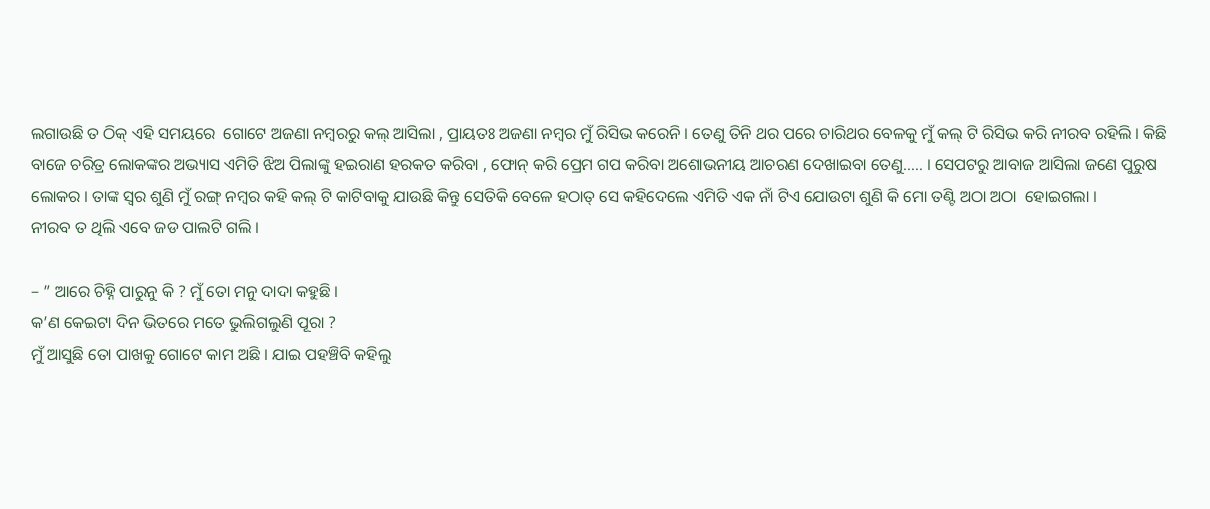ଲଗାଉଛି ତ ଠିକ୍ ଏହି ସମୟରେ  ଗୋଟେ ଅଜଣା ନମ୍ବରରୁ କଲ୍ ଆସିଲା , ପ୍ରାୟତଃ ଅଜଣା ନମ୍ବର ମୁଁ ରିସିଭ କରେନି । ତେଣୁ ତିନି ଥର ପରେ ଚାରିଥର ବେଳକୁ ମୁଁ କଲ୍ ଟି ରିସିଭ କରି ନୀରବ ରହିଲି । କିଛି ବାଜେ ଚରିତ୍ର ଲୋକଙ୍କର ଅଭ୍ୟାସ ଏମିତି ଝିଅ ପିଲାଙ୍କୁ ହଇରାଣ ହରକତ କରିବା , ଫୋନ୍ କରି ପ୍ରେମ ଗପ କରିବା ଅଶୋଭନୀୟ ଆଚରଣ ଦେଖାଇବା ତେଣୁ….. । ସେପଟରୁ ଆବାଜ ଆସିଲା ଜଣେ ପୁରୁଷ ଲୋକର । ତାଙ୍କ ସ୍ଵର ଶୁଣି ମୁଁ ରଙ୍ଗ୍ ନମ୍ବର କହି କଲ୍ ଟି କାଟିବାକୁ ଯାଉଛି କିନ୍ତୁ ସେତିକି ବେଳେ ହଠାତ୍ ସେ କହିଦେଲେ ଏମିତି ଏକ ନାଁ ଟିଏ ଯୋଉଟା ଶୁଣି କି ମୋ ତଣ୍ଟି ଅଠା ଅଠା  ହୋଇଗଲା ।
ନୀରବ ତ ଥିଲି ଏବେ ଜଡ ପାଲଟି ଗଲି ।

– ” ଆରେ ଚିହ୍ନି ପାରୁନୁ କି ? ମୁଁ ତୋ ମନୁ ଦାଦା କହୁଛି ।
କ’ଣ କେଇଟା ଦିନ ଭିତରେ ମତେ ଭୁଲିଗଲୁଣି ପୂରା ?
ମୁଁ ଆସୁଛି ତୋ ପାଖକୁ ଗୋଟେ କାମ ଅଛି । ଯାଇ ପହଞ୍ଚିବି କହିଲୁ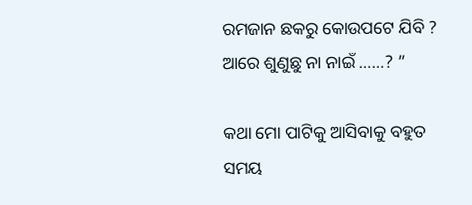ରମଜାନ ଛକରୁ କୋଉପଟେ ଯିବି ? ଆରେ ଶୁଣୁଛୁ ନା ନାଇଁ ……? ”

କଥା ମୋ ପାଟିକୁ ଆସିବାକୁ ବହୁତ ସମୟ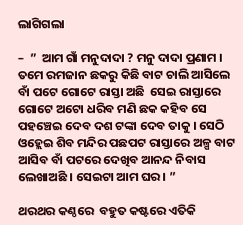ଲାଗିଗଲା

–  ”  ଆମ ଗାଁ ମନୁଦାଦା ? ମନୁ ଦାଦା ପ୍ରଣାମ ।
ତମେ ରମଜାନ ଛକରୁ କିଛି ବାଟ ଚାଲି ଆସିଲେ ବାଁ ପଟେ ଗୋଟେ ରାସ୍ତା ଅଛି  ସେଇ ରାସ୍ତାରେ ଗୋଟେ ଅଟୋ ଧରିବ ମଣି ଛକ କହିବ ସେ ପହଞ୍ଚେଇ ଦେବ ଦଶ ଟଙ୍କା ଦେବ ତାକୁ । ସେଠି ଓହ୍ଲେଇ ଶିବ ମନ୍ଦିର ପଛପଟ ରାସ୍ତାରେ ଅଳ୍ପ ବାଟ ଆସିବ ବାଁ ପଟରେ ଦେଖିବ ଆନନ୍ଦ ନିବାସ ଲେଖାଅଛି । ସେଇଟା ଆମ ଘର । ”

ଥରଥର କଣ୍ଠରେ  ବହୁତ କଷ୍ଟରେ ଏତିକି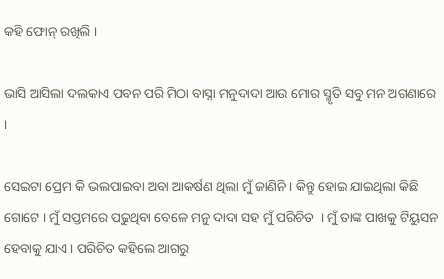କହି ଫୋନ୍ ରଖିଲି ।

ଭାସି ଆସିଲା ଦଲକାଏ ପବନ ପରି ମିଠା ବାସ୍ନା ମନୁଦାଦା ଆଉ ମୋର ସ୍ମୃତି ସବୁ ମନ ଅଗଣାରେ ।

ସେଇଟା ପ୍ରେମ କି ଭଲପାଇବା ଅବା ଆକର୍ଷଣ ଥିଲା ମୁଁ ଜାଣିନି । କିନ୍ତୁ ହୋଇ ଯାଇଥିଲା କିଛି ଗୋଟେ । ମୁଁ ସପ୍ତମରେ ପଢୁଥିବା ବେଳେ ମନୁ ଦାଦା ସହ ମୁଁ ପରିଚିତ  । ମୁଁ ତାଙ୍କ ପାଖକୁ ଟିୟୁସନ ହେବାକୁ ଯାଏ । ପରିଚିତ କହିଲେ ଆଗରୁ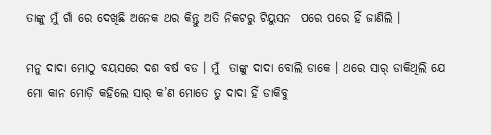ତାଙ୍କୁ ମୁଁ ଗାଁ ରେ ଦେଖିଛି ଅନେକ ଥର କିନ୍ତୁ ଅତି ନିକଟରୁ ଟିୟୁସନ  ପରେ ପରେ ହିଁ ଜାଣିଲି ।

ମନୁ ଦାଦା ମୋଠୁ ବୟସରେ ଦଶ ବର୍ଷ ବଡ । ମୁଁ  ତାଙ୍କୁ ଦାଦା ବୋଲି ଡାକେ । ଥରେ ସାର୍ ଡାକିଥିଲି ଯେ ମୋ କାନ ମୋଡ଼ି କହିଲେ ସାର୍ କ’ଣ ମୋତେ ତୁ ଦାଦା ହିଁ ଡାକିବୁ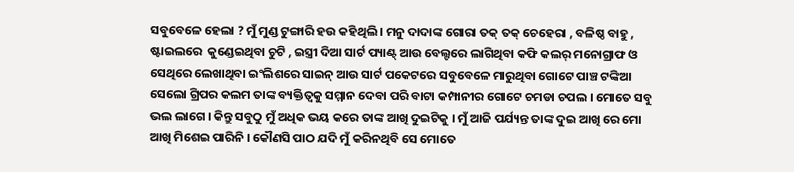ସବୁବେଳେ ହେଲା ? ମୁଁ ମୁଣ୍ଡ ଟୁଙ୍ଗାରି ହଉ କହିଥିଲି । ମନୁ ଦାଦାଙ୍କ ଗୋରା ତକ୍ ତକ୍ ଚେହେରା , ବଳିଷ୍ଠ ବାହୁ ,  ଷ୍ଟାଇଲରେ  କୁଣ୍ଡେଇଥିବା ଚୁଟି , ଇସ୍ତ୍ରୀ ଦିଆ ସାର୍ଟ ପ୍ୟାଣ୍ଟ୍ ଆଉ ବେଲ୍ଟରେ ଲାଗିଥିବା କଫି କଲର୍ ମନୋଗ୍ରାଫ ଓ ସେଥିରେ ଲେଖାଥିବା ଇଂଲିଶରେ ସାଇନ୍ ଆଉ ସାର୍ଟ ପକେଟରେ ସବୁବେଳେ ମାରୁଥିବା ଗୋଟେ ପାଞ୍ଚ ଟଙ୍କିଆ ସେଲୋ ଗ୍ରିପର କଲମ ତାଙ୍କ ବ୍ୟକ୍ତିତ୍ଵକୁ ସମ୍ମାନ ଦେବା ପରି ବାଟା କମ୍ପାନୀର ଗୋଟେ ଚମଡା ଚପଲ । ମୋତେ ସବୁ ଭଲ ଲାଗେ । କିନ୍ତୁ ସବୁଠୁ ମୁଁ ଅଧିକ ଭୟ କରେ ତାଙ୍କ ଆଖି ଦୁଇଟିକୁ । ମୁଁ ଆଜି ପର୍ଯ୍ୟନ୍ତ ତାଙ୍କ ଦୁଇ ଆଖି ରେ ମୋ ଆଖି ମିଶେଇ ପାରିନି । କୌଣସି ପାଠ ଯଦି ମୁଁ କରିନଥିବି ସେ ମୋତେ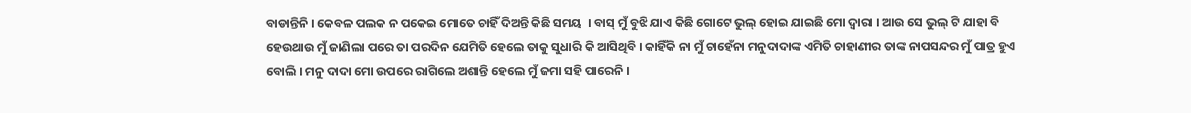ବାଡାନ୍ତିନି । କେବଳ ପଲକ ନ ପକେଇ ମୋତେ ଚାହିଁ ଦିଅନ୍ତି କିଛି ସମୟ ‌ । ବାସ୍ ମୁଁ ବୁଝି ଯାଏ କିଛି ଗୋଟେ ଭୁଲ୍ ହୋଇ ଯାଇଛି ମୋ ଦ୍ବାରା । ଆଉ ସେ ଭୁଲ୍ ଟି ଯାହା ବି ହେଉଥାଉ ମୁଁ ଜାଣିଲା ପରେ ତା ପରଦିନ ଯେମିତି ହେଲେ ତାକୁ ସୁଧାରି କି ଆସିଥିବି । କାହିଁକି ନା ମୁଁ ଚାହେଁନା ମନୁଦାଦାଙ୍କ ଏମିତି ଚାହାଣୀର ତାଙ୍କ ନାପସନ୍ଦର ମୁଁ ପାତ୍ର ହୁଏ ବୋଲି । ମନୁ ଦାଦା ମୋ ଉପରେ ରାଗିଲେ ଅଶାନ୍ତି ହେଲେ ମୁଁ ଜମା ସହି ପାରେନି ।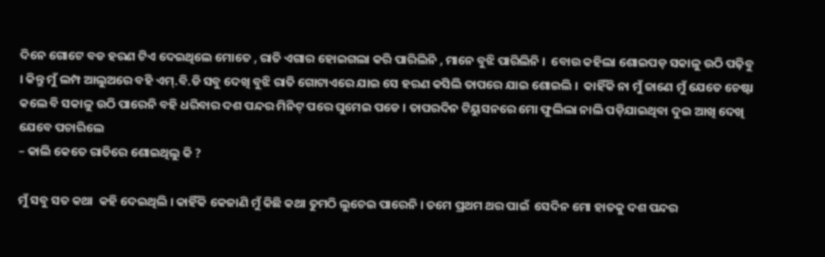ଦିନେ ଗୋଟେ ବଡ ହରଣ ଟିଏ ଦେଇଥିଲେ ମୋତେ , ରାତି ଏଗାର ହୋଇଗଲା କରି ପାରିଲିନି , ମାନେ ବୁଝି ପାରିଲିନି ।  ବୋଉ କହିଲା ଶୋଇପଡ଼ ସକାଳୁ ଉଠି ପଢ଼ିବୁ । କିନ୍ତୁ ମୁଁ ଲମ୍ପ ଆଲୁଅରେ ବହି ଏମ୍.ବି.ଡି ସବୁ ଦେଖି ବୁଝି ରାତି ଗୋଟାଏରେ ଯାଇ ସେ ହରଣ କସିଲି ତାପରେ ଯାଇ ଶୋଇଲି ।  କାହିଁକି ନା ମୁଁ ଜାଣେ ମୁଁ ଯେତେ ଚେଷ୍ଟା କଲେ ବି ସକାଳୁ ଉଠି ପାରେନି ବହି ଧରିବାର ଦଶ ପନ୍ଦର ମିନିଟ୍ ପରେ ଘୁମେଇ ପଡେ । ତାପରଦିନ ଟିୟୁସନରେ ମୋ ଫୁଲିଲା ନାଲି ପଡ଼ିଯାଇଥିବା ଦୁଇ ଆଖି ଦେଖି ଯେବେ ପଚାରିଲେ
– କାଲି କେତେ ରାତିରେ ଶୋଇଥିଲୁ କି ?

ମୁଁ ସବୁ ସତ କଥା  କହି ଦେଇଥିଲି । କାହିଁକି କେଜାଣି ମୁଁ କିଛି କଥା ତୁମଠି ଲୁଚେଇ ପାରେନି । ତମେ ପ୍ରଥମ ଥର ପାଇଁ  ସେଦିନ ମୋ ହାତକୁ ଦଶ ପନ୍ଦର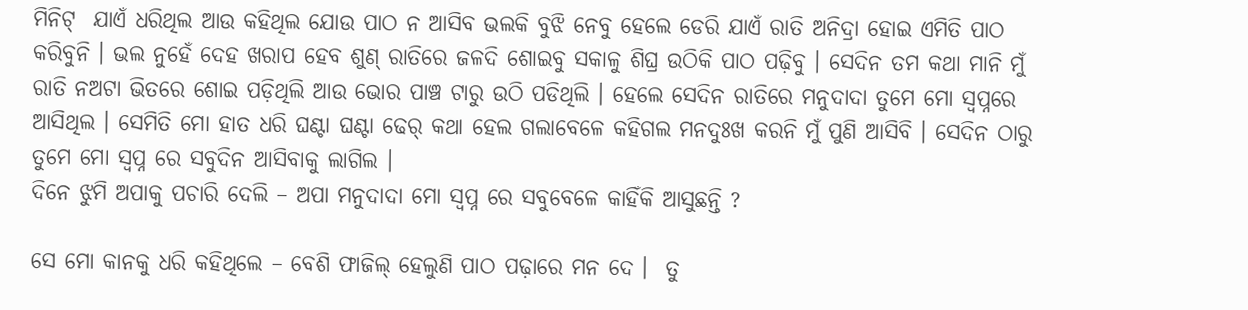ମିନିଟ୍  ଯାଏଁ ଧରିଥିଲ ଆଉ କହିଥିଲ ଯୋଉ ପାଠ ନ ଆସିବ ଭଲକି ବୁଝି ନେବୁ ହେଲେ ଡେରି ଯାଏଁ ରାତି ଅନିଦ୍ରା ହୋଇ ଏମିତି ପାଠ କରିବୁନି । ଭଲ ନୁହେଁ ଦେହ ଖରାପ ହେବ ଶୁଣ୍ ରାତିରେ ଜଳଦି ଶୋଇବୁ ସକାଳୁ ଶିଘ୍ର ଉଠିକି ପାଠ ପଢ଼ିବୁ । ସେଦିନ ତମ କଥା ମାନି ମୁଁ ରାତି ନଅଟା ଭିତରେ ଶୋଇ ପଡ଼ିଥିଲି ଆଉ ଭୋର ପାଞ୍ଚ ଟାରୁ ଉଠି ପଡିଥିଲି । ହେଲେ ସେଦିନ ରାତିରେ ମନୁଦାଦା ତୁମେ ମୋ ସ୍ବପ୍ନରେ ଆସିଥିଲ । ସେମିତି ମୋ ହାତ ଧରି ଘଣ୍ଟା ଘଣ୍ଟା ଢେର୍ କଥା ହେଲ ଗଲାବେଳେ କହିଗଲ ମନଦୁଃଖ କରନି ମୁଁ ପୁଣି ଆସିବି । ସେଦିନ ଠାରୁ  ତୁମେ ମୋ ସ୍ବପ୍ନ ରେ ସବୁଦିନ ଆସିବାକୁ ଲାଗିଲ ।
ଦିନେ ଝୁମି ଅପାକୁ ପଚାରି ଦେଲି – ଅପା ମନୁଦାଦା ମୋ ସ୍ବପ୍ନ ରେ ସବୁବେଳେ କାହିଁକି ଆସୁଛନ୍ତି ?

ସେ ମୋ କାନକୁ ଧରି କହିଥିଲେ – ବେଶି ଫାଜିଲ୍ ହେଲୁଣି ପାଠ ପଢ଼ାରେ ମନ ଦେ ।  ତୁ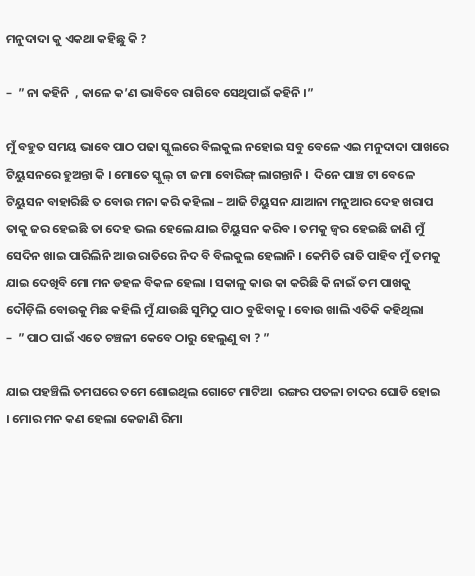ମନୁଦାଦା କୁ ଏକଥା କହିଛୁ କି ?

–  ” ନା କହିନି  , କାଳେ କ’ଣ ଭାବିବେ ରାଗିବେ ସେଥିପାଇଁ କହିନି ।”

ମୁଁ ବହୁତ ସମୟ ଭାବେ ପାଠ ପଢା ସ୍କୁଲରେ ବିଲକୁଲ ନହୋଇ ସବୁ ବେଳେ ଏଇ ମନୁଦାଦା ପାଖରେ ଟିୟୁସନରେ ହୁଅନ୍ତା କି । ମୋତେ ସ୍କୁଲ୍ ଟା ଜମା ବୋରିଙ୍ଗ୍ ଲାଗନ୍ତାନି ।  ଦିନେ ପାଞ୍ଚ ଟା ବେଳେ ଟିୟୁସନ ବାହାରିଛି ତ ବୋଉ ମନା କରି କହିଲା – ଆଜି ଟିୟୁସନ ଯାଆନା ମନୁଆର ଦେହ ଖରାପ ତାକୁ ଜର ହେଇଛି ତା ଦେହ ଭଲ ହେଲେ ଯାଇ ଟିୟୁସନ କରିବ । ତମକୁ ଜ୍ବର ହେଇଛି ଜାଣି ମୁଁ ସେଦିନ ଖାଇ ପାରିଲିନି ଆଉ ରାତିରେ ନିଦ ବି ବିଲକୁଲ ହେଲାନି । କେମିତି ରାତି ପାହିବ ମୁଁ ତମକୁ ଯାଇ ଦେଖିବି ମୋ ମନ ଡହଳ ବିକଳ ହେଲା । ସକାଳୁ କାଉ କା କରିଛି କି ନାଇଁ ତମ ପାଖକୁ ଦୌଡ଼ିଲି ବୋଉକୁ ମିଛ କହିଲି ମୁଁ ଯାଉଛି ସୁମିଠୁ ପାଠ ବୁଝିବାକୁ । ବୋଉ ଖାଲି ଏତିକି କହିଥିଲା
–  ” ପାଠ ପାଇଁ ଏତେ ଚଞ୍ଚଳୀ କେବେ ଠାରୁ ହେଲୁଣୁ ବା ? ”

ଯାଇ ପହଞ୍ଚିଲି ତମଘରେ ତମେ ଶୋଇଥିଲ ଗୋଟେ ମାଟିଆ  ରଙ୍ଗର ପତଳା ଚାଦର ଘୋଡି ହୋଇ  । ମୋର ମନ କଣ ହେଲା କେଜାଣି ରିମା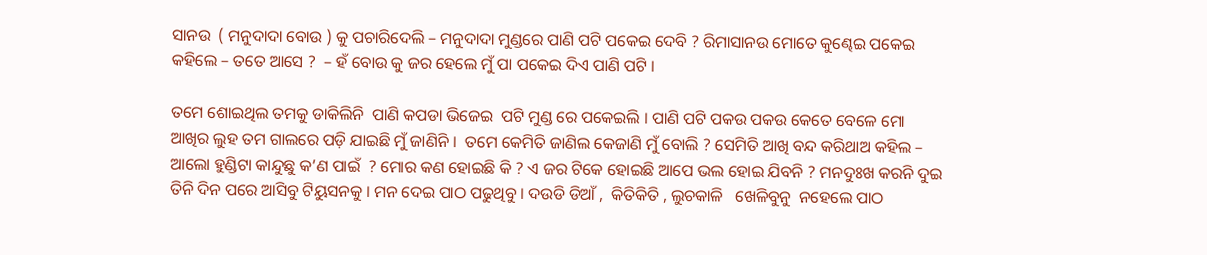ସାନଉ  ( ମନୁଦାଦା ବୋଉ ) କୁ ପଚାରିଦେଲି – ମନୁଦାଦା ମୁଣ୍ଡରେ ପାଣି ପଟି ପକେଇ ଦେବି ? ରିମାସାନଉ ମୋତେ କୁଣ୍ଢେଇ ପକେଇ କହିଲେ – ତତେ ଆସେ ?  – ହଁ ବୋଉ କୁ ଜର ହେଲେ ମୁଁ ପା ପକେଇ ଦିଏ ପାଣି ପଟି ।

ତମେ ଶୋଇଥିଲ ତମକୁ ଡାକିଲିନି  ପାଣି କପଡା ଭିଜେଇ  ପଟି ମୁଣ୍ଡ ରେ ପକେଇଲି । ପାଣି ପଟି ପକଉ ପକଉ କେତେ ବେଳେ ମୋ ଆଖିର ଲୁହ ତମ ଗାଲରେ ପଡ଼ି ଯାଇଛି ମୁଁ ଜାଣିନି ।  ତମେ କେମିତି ଜାଣିଲ କେଜାଣି ମୁଁ ବୋଲି ? ସେମିତି ଆଖି ବନ୍ଦ କରିଥାଅ କହିଲ – ଆଲୋ ହୁଣ୍ଡିଟା କାନ୍ଦୁଛୁ କ’ଣ ପାଇଁ  ? ମୋର କଣ ହୋଇଛି କି ? ଏ ଜର ଟିକେ ହୋଇଛି ଆପେ ଭଲ ହୋଇ ଯିବନି ? ମନଦୁଃଖ କରନି ଦୁଇ ତିନି ଦିନ ପରେ ଆସିବୁ ଟିୟୁସନକୁ । ମନ ଦେଇ ପାଠ ପଢୁଥିବୁ । ଦଉଡି ଡିଆଁ ,  କିତିକିତି , ଲୁଚକାଳି   ଖେଳିବୁନୁ  ନହେଲେ ପାଠ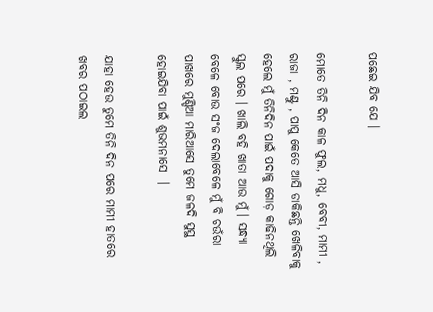ପଛେଇ ଯିବ ଯେ ।

ମୋତେ ତିନି ଦିନ କାଳ ଫୁଲ, ମଧୁ, ବେବୀ, ମାମୀ , ରାଜା , ମଣ୍ଟୁ , ପାପୁ କେତେ ଆସି ଡାକିଛନ୍ତି ଖେଳିବାକୁ ହେଲେ ମୁଁ ତିନିଦିନ ପାଇଁ ପଦାକୁ ଗୋଡ଼ କାଢିନଥିଲି ସ୍କୁଲ ପରେ । ଖାଲି ବହି ଖାତା ଆଉ ମୁଁ । ସନ୍ଧ୍ୟା ବେଳେ ବୋଉ ସଂଜ ଦେଲାବେଳେ ମୁଁ ବି ଚଉଁରା ପାଖରେ ମୁଣ୍ଡିଆ ମାରିଆସେ ତୁମେ ଜଳଦି ସୁସ୍ଥ ହୋଇଯିବା ପାଇଁ ଶୁଭମନାସେ  ।

ଯାହା ହେଉ ତୁମେ ତିନି ଦିନ ପରେ ମାମୀ ହାତରେ ଖବର ପଠାଇଲ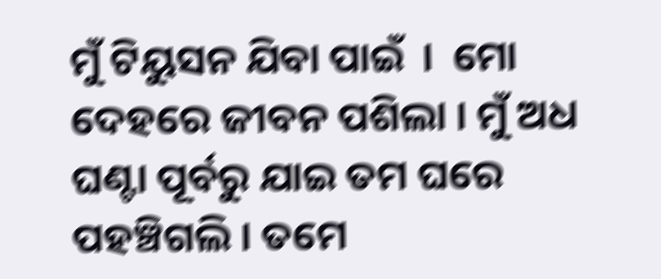ମୁଁ ଟିୟୁସନ ଯିବା ପାଇଁ  ।  ମୋ ଦେହରେ ଜୀବନ ପଶିଲା । ମୁଁ ଅଧ ଘଣ୍ଟା ପୂର୍ବରୁ ଯାଇ ତମ ଘରେ ପହଞ୍ଚିଗଲି । ତମେ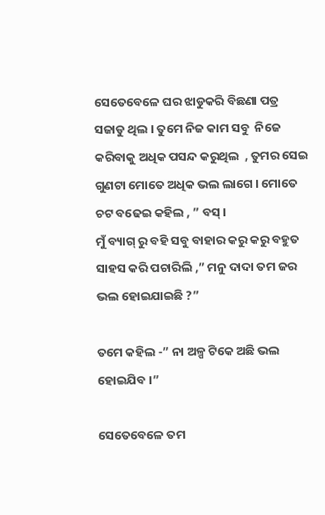ସେତେବେଳେ ଘର ଝାଡୁକରି ବିଛଣା ପତ୍ର ସଜାଡୁ ଥିଲ । ତୁମେ ନିଜ କାମ ସବୁ  ନିଜେ କରିବାକୁ ଅଧିକ ପସନ୍ଦ କରୁଥିଲ  , ତୁମର ସେଇ ଗୁଣଟା ମୋତେ ଅଧିକ ଭଲ ଲାଗେ । ମୋତେ ଚଟ ବଢେଇ କହିଲ , ” ବସ୍ ।
ମୁଁ ବ୍ୟାଗ୍ ରୁ ବହି ସବୁ ବାହାର କରୁ କରୁ ବହୁତ ସାହସ କରି ପଚାରିଲି ,” ମନୁ ଦାଦା ତମ ଜର ଭଲ ହୋଇଯାଇଛି ?”

ତମେ କହିଲ -” ନା ଅଳ୍ପ ଟିକେ ଅଛି ଭଲ ହୋଇଯିବ ।”

ସେତେବେଳେ ତମ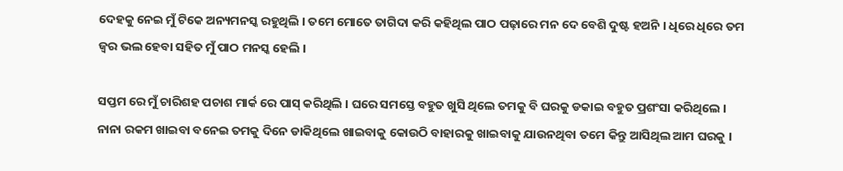ଦେହକୁ ନେଇ ମୁଁ ଟିକେ ଅନ୍ୟମନସ୍କ ରହୁଥିଲି । ତମେ ମୋତେ ତାଗିଦା କରି କହିଥିଲ ପାଠ ପଢ଼ାରେ ମନ ଦେ ବେଶି ଦୁଷ୍ଟ ହଅନି । ଧିରେ ଧିରେ ତମ ଜ୍ବର ଭଲ ହେବା ସହିତ ମୁଁ ପାଠ ମନସ୍କ ହେଲି ।

ସପ୍ତମ ରେ ମୁଁ ଚାରିଶହ ପଚାଶ ମାର୍କ ରେ ପାସ୍ କରିଥିଲି । ଘରେ ସମସ୍ତେ ବହୁତ ଖୁସି ଥିଲେ ତମକୁ ବି ଘରକୁ ଡକାଇ ବହୁତ ପ୍ରଶଂସା କରିଥିଲେ । ନାନା ରକମ ଖାଇବା ବନେଇ ତମକୁ ଦିନେ ଡାକିଥିଲେ ଖାଇବାକୁ କୋଉଠି ବାହାରକୁ ଖାଇବାକୁ ଯାଉନଥିବା ତମେ କିନ୍ତୁ ଆସିଥିଲ ଆମ ଘରକୁ ।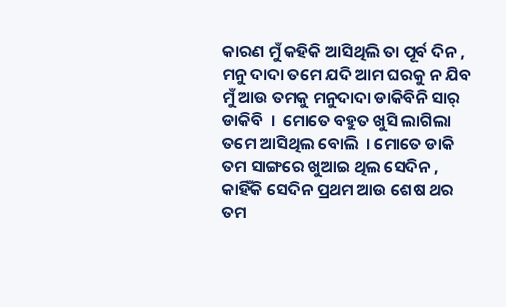କାରଣ ମୁଁ କହିକି ଆସିଥିଲି ତା ପୂର୍ବ ଦିନ ,  ମନୁ ଦାଦା ତମେ ଯଦି ଆମ ଘରକୁ ନ ଯିବ ମୁଁ ଆଉ ତମକୁ ମନୁଦାଦା ଡାକିବିନି ସାର୍ ଡାକିବି  ।  ମୋତେ ବହୁତ ଖୁସି ଲାଗିଲା ତମେ ଆସିଥିଲ ବୋଲି  । ମୋତେ ଡାକି ତମ ସାଙ୍ଗରେ ଖୁଆଇ ଥିଲ ସେଦିନ , କାହିଁକି ସେଦିନ ପ୍ରଥମ ଆଉ ଶେଷ ଥର ତମ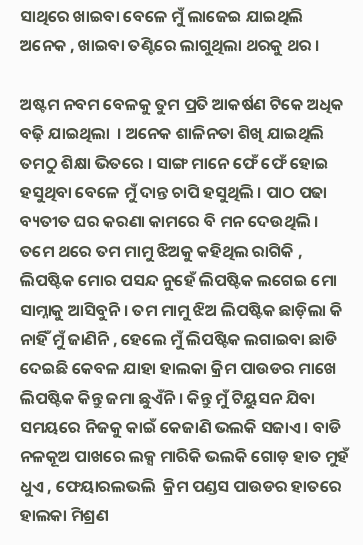ସାଥିରେ ଖାଇବା ବେଳେ ମୁଁ ଲାଜେଇ ଯାଇଥିଲି ଅନେକ , ଖାଇବା ତଣ୍ଟିରେ ଲାଗୁଥିଲା ଥରକୁ ଥର ।

ଅଷ୍ଟମ ନବମ ବେଳକୁ ତୁମ ପ୍ରତି ଆକର୍ଷଣ ଟିକେ ଅଧିକ ବଢ଼ି ଯାଇଥିଲା  । ଅନେକ ଶାଳିନତା ଶିଖି ଯାଇଥିଲି ତମଠୁ ଶିକ୍ଷା ଭିତରେ । ସାଙ୍ଗ ମାନେ ଫେଁ ଫେଁ ହୋଇ ହସୁଥିବା ବେଳେ ମୁଁ ଦାନ୍ତ ଚାପି ହସୁଥିଲି । ପାଠ ପଢା ବ୍ୟତୀତ ଘର କରଣା କାମରେ ବି ମନ ଦେଉଥିଲି । ତମେ ଥରେ ତମ ମାମୁ ଝିଅକୁ କହିଥିଲ ରାଗିକି ,  ଲିପଷ୍ଟିକ ମୋର ପସନ୍ଦ ନୁହେଁ ଲିପଷ୍ଟିକ ଲଗେଇ ମୋ ସାମ୍ନାକୁ ଆସିବୁନି । ତମ ମାମୁ ଝିଅ ଲିପଷ୍ଟିକ ଛାଡ଼ିଲା କି ନାହିଁ ମୁଁ ଜାଣିନି , ହେଲେ ମୁଁ ଲିପଷ୍ଟିକ ଲଗାଇବା ଛାଡି ଦେଇଛି କେବଳ ଯାହା ହାଲକା କ୍ରିମ ପାଉଡର ମାଖେ ଲିପଷ୍ଟିକ କିନ୍ତୁ ଜମା ଛୁଏଁନି । କିନ୍ତୁ ମୁଁ ଟିୟୁସନ ଯିବା ସମୟରେ ନିଜକୁ କାଇଁ କେଜାଣି ଭଲକି ସଜାଏ । ବାଡି ନଳକୂଅ ପାଖରେ ଲକ୍ସ ମାରିକି ଭଲକି ଗୋଡ଼ ହାତ ମୁହଁ ଧୁଏ , ଫେୟାରଲଭଲି  କ୍ରିମ ପଣ୍ଡସ ପାଉଡର ହାତରେ ହାଲକା ମିଶ୍ରଣ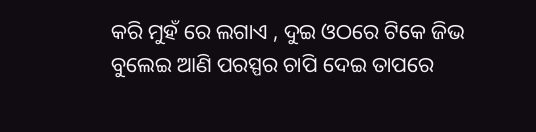କରି ମୁହଁ ରେ ଲଗାଏ , ଦୁଇ ଓଠରେ ଟିକେ ଜିଭ ବୁଲେଇ ଆଣି ପରସ୍ପର ଚାପି ଦେଇ ତାପରେ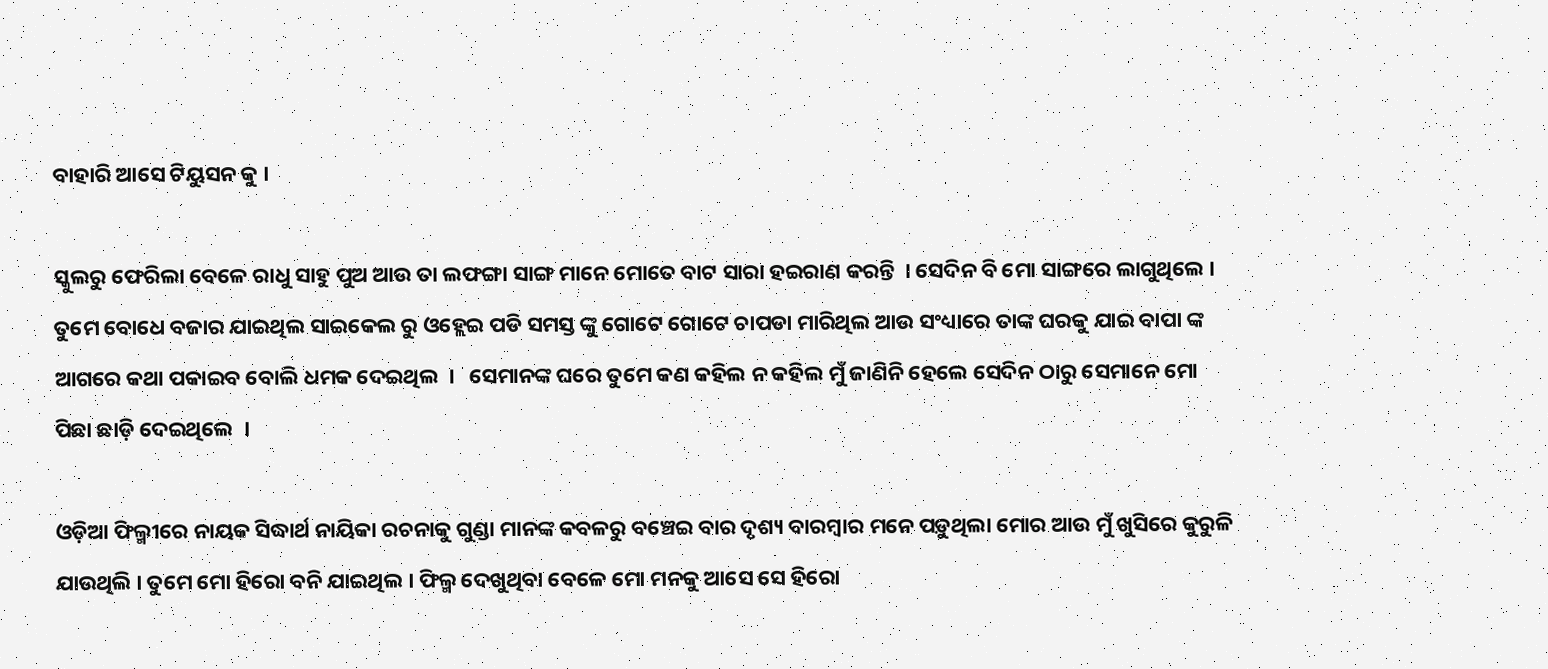ବାହାରି ଆସେ ଟିୟୁସନ କୁ ।

ସ୍କୁଲରୁ ଫେରିଲା ବେଳେ ରାଧୁ ସାହୁ ପୁଅ ଆଉ ତା ଲଫଙ୍ଗା ସାଙ୍ଗ ମାନେ ମୋତେ ବାଟ ସାରା ହଇରାଣ କରନ୍ତି  । ସେଦିନ ବି ମୋ ସାଙ୍ଗରେ ଲାଗୁଥିଲେ । ତୁମେ ବୋଧେ ବଜାର ଯାଇଥିଲ ସାଇକେଲ ରୁ ଓହ୍ଲେଇ ପଡି ସମସ୍ତ ଙ୍କୁ ଗୋଟେ ଗୋଟେ ଚାପଡା ମାରିଥିଲ ଆଉ ସଂଧ୍ୟାରେ ତାଙ୍କ ଘରକୁ ଯାଇ ବାପା ଙ୍କ ଆଗରେ କଥା ପକାଇବ ବୋଲି ଧମକ ଦେଇଥିଲ  ‌।   ସେମାନଙ୍କ ଘରେ ତୁମେ କଣ କହିଲ ନ କହିଲ ମୁଁ ଜାଣିନି ହେଲେ ସେଦିନ ଠାରୁ ସେମାନେ ମୋ ପିଛା ଛାଡ଼ି ଦେଇଥିଲେ  ।

ଓଡ଼ିଆ ଫିଲ୍ମୀରେ ନାୟକ ସିଦ୍ଧାର୍ଥ ନାୟିକା ରଚନାକୁ ଗୁଣ୍ଡା ମାନଙ୍କ କବଳରୁ ବଞ୍ଚେଇ ବାର ଦୃଶ୍ୟ ବାରମ୍ବାର ମନେ ପଡ଼ୁଥିଲା ମୋର ଆଉ ମୁଁ ଖୁସିରେ କୁରୁଳି ଯାଉଥିଲି । ତୁମେ ମୋ ହିରୋ ବନି ଯାଇଥିଲ । ଫିଲ୍ମ ଦେଖୁଥିବା ବେଳେ ମୋ ମନକୁ ଆସେ ସେ ହିରୋ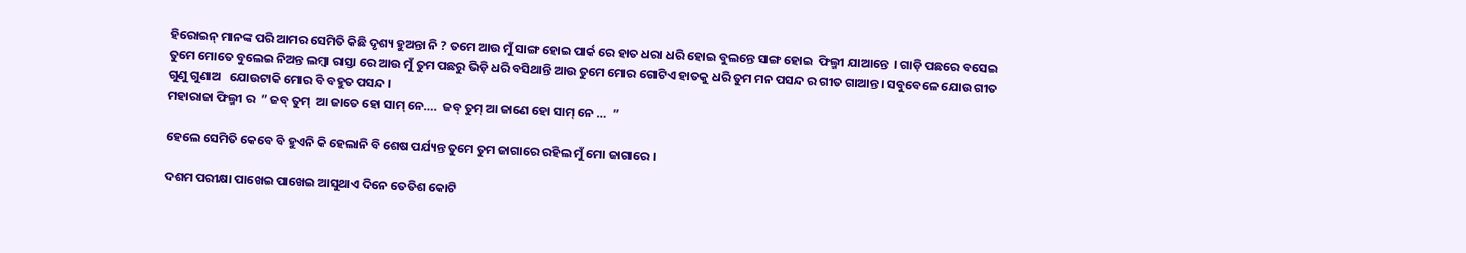ହିରୋଇନ୍ ମାନଙ୍କ ପରି ଆମର ସେମିତି କିଛି ଦୃଶ୍ୟ ହୁଅନ୍ତା ନି ? ତମେ ଆଉ ମୁଁ ସାଙ୍ଗ ହୋଇ ପାର୍କ ରେ ହାତ ଧରା ଧରି ହୋଇ ବୁଲନ୍ତେ ସାଙ୍ଗ ହୋଇ  ଫିଲ୍ମୀ ଯାଆନ୍ତେ  । ଗାଡ଼ି ପଛରେ ବସେଇ ତୁମେ ମୋତେ ବୁଲେଇ ନିଅନ୍ତ ଲମ୍ବା ରାସ୍ତା ରେ ଆଉ ମୁଁ ତୁମ ପଛରୁ ଭିଡ଼ି ଧରି ବସିଥାନ୍ତି ଆଉ ତୁମେ ମୋର ଗୋଟିଏ ହାତକୁ ଧରି ତୁମ ମନ ପସନ୍ଦ ର ଗୀତ ଗାଆନ୍ତ । ସବୁବେଳେ ଯୋଉ ଗୀତ ଗୁଣୁ ଗୁଣାଅ   ଯୋଉଟାକି ମୋର ବି ବହୁତ ପସନ୍ଦ ।
ମହାରାଜା ଫିଲ୍ମୀ ର  ” ଜବ୍ ତୁମ୍  ଆ ଜାତେ ହୋ ସାମ୍ ନେ….  ଜବ୍ ତୁମ୍ ଆ ଜାଣେ ହୋ ସାମ୍ ନେ …  ”

ହେଲେ ସେମିତି କେବେ ବି ହୁଏନି କି ହେଲାନି ବି ଶେଷ ପର୍ଯ୍ୟନ୍ତ ତୁମେ ତୁମ ଜାଗାରେ ରହିଲ ମୁଁ ମୋ ଜାଗାରେ ।

ଦଶମ ପରୀକ୍ଷା ପାଖେଇ ପାଖେଇ ଆସୁଥାଏ ଦିନେ ତେତିଶ କୋଟି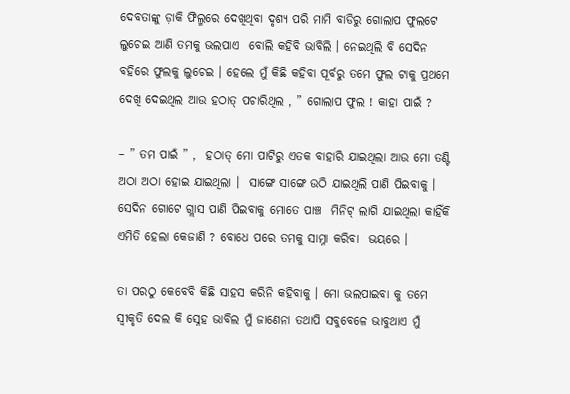ଦେବତାଙ୍କୁ ଡ଼ାକି ଫିଲ୍ମରେ ଦେଖିଥିବା ଦୃଶ୍ୟ ପରି ମାମି ବାଡିରୁ ଗୋଲାପ ଫୁଲଟେ ଲୁଚେଇ ଆଣି ତମକୁ ଭଲପାଏ  ବୋଲି କହିବି ଭାବିଲି । ନେଇଥିଲି ବି ସେଦିନ ବହିରେ ଫୁଲକୁ ଲୁଚେଇ । ହେଲେ ମୁଁ କିଛି କହିବା ପୂର୍ବରୁ ତମେ ଫୁଲ ଟାକୁ ପ୍ରଥମେ ଦେଖି ଦେଇଥିଲ ଆଉ ହଠାତ୍ ପଚାରିଥିଲ , ” ଗୋଲାପ ଫୁଲ ! କାହା ପାଇଁ ?

– ” ତମ ପାଇଁ ” ,  ହଠାତ୍ ମୋ ପାଟିରୁ ଏତକ ବାହାରି ଯାଇଥିଲା ଆଉ ମୋ ତଣ୍ଟି ଅଠା ଅଠା ହୋଇ ଯାଇଥିଲା ।  ସାଙ୍ଗେ ସାଙ୍ଗେ ଉଠି ଯାଇଥିଲି ପାଣି ପିଇବାକୁ । ସେଦିନ ଗୋଟେ ଗ୍ଲାସ ପାଣି ପିଇବାକୁ ମୋତେ ପାଞ୍ଚ  ମିନିଟ୍ ଲାଗି ଯାଇଥିଲା କାହିଁକି ଏମିତି ହେଲା କେଜାଣି ? ବୋଧେ ପରେ ତମକୁ ସାମ୍ନା କରିବା  ଭୟରେ ।

ତା ପରଠୁ କେବେବି କିଛି ସାହସ କରିନି କହିବାକୁ । ମୋ ଭଲପାଇବା କୁ ତମେ ସ୍ବୀକୃତି ଦେଲ କି ସ୍ନେହ ଭାବିଲ ମୁଁ ଜାଣେନା ତଥାପି ସବୁବେଳେ ଭାବୁଥାଏ ମୁଁ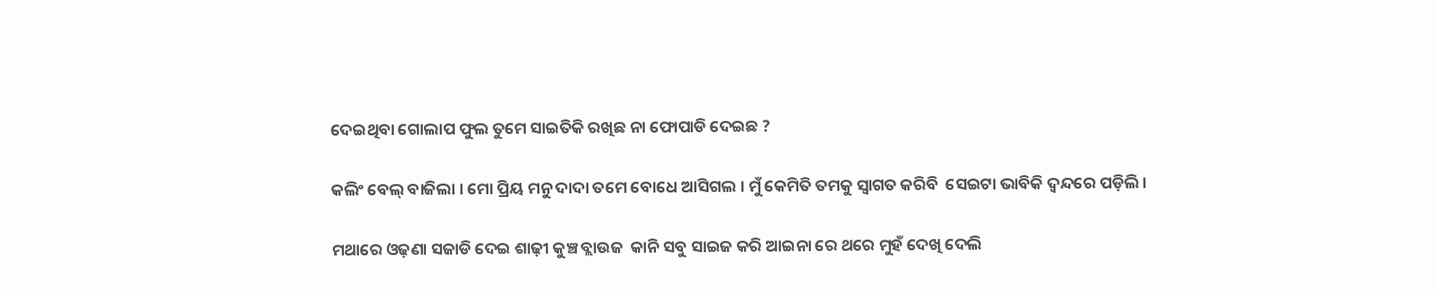ଦେଇଥିବା ଗୋଲାପ ଫୁଲ ତୁମେ ସାଇତିକି ରଖିଛ ନା ଫୋପାଡି ଦେଇଛ ?

କଲିଂ ବେଲ୍ ବାଜିଲା । ମୋ ପ୍ରିୟ ମନୁ ଦାଦା ତମେ ବୋଧେ ଆସିଗଲ । ମୁଁ କେମିତି ତମକୁ ସ୍ବାଗତ କରିବି  ସେଇଟା ଭାବିକି ଦ୍ବନ୍ଦରେ ପଡ଼ିଲି ।

ମଥାରେ ଓଢ଼ଣା ସଜାଡି ଦେଇ ଶାଢ଼ୀ କୁଞ୍ଚ ବ୍ଲାଉଜ  କାନି ସବୁ ସାଇଜ କରି ଆଇନା ରେ ଥରେ ମୁହଁ ଦେଖି ଦେଲି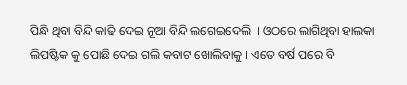ପିନ୍ଧି ଥିବା ବିନ୍ଦି କାଢି ଦେଇ ନୂଆ ବିନ୍ଦି ଲଗେଇଦେଲି  । ଓଠରେ ଲାଗିଥିବା ହାଲକା ଲିପଷ୍ଟିକ କୁ ପୋଛି ଦେଇ ଗଲି କବାଟ ଖୋଲିବାକୁ । ଏତେ ବର୍ଷ ପରେ ବି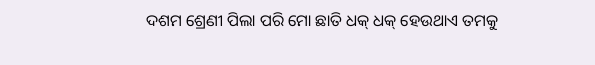ଦଶମ ଶ୍ରେଣୀ ପିଲା ପରି ମୋ ଛାତି ଧକ୍ ଧକ୍ ହେଉଥାଏ ତମକୁ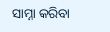ସାମ୍ନା କରିବା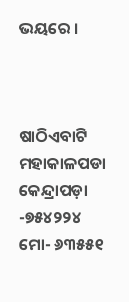ଭୟରେ ।



ଷାଠିଏବାଟି
ମ‌ହାକାଳପଡା
କେନ୍ଦ୍ରାପଡ଼ା -୭୫୪୨୨୪
ମୋ- ୬୩୫୫୧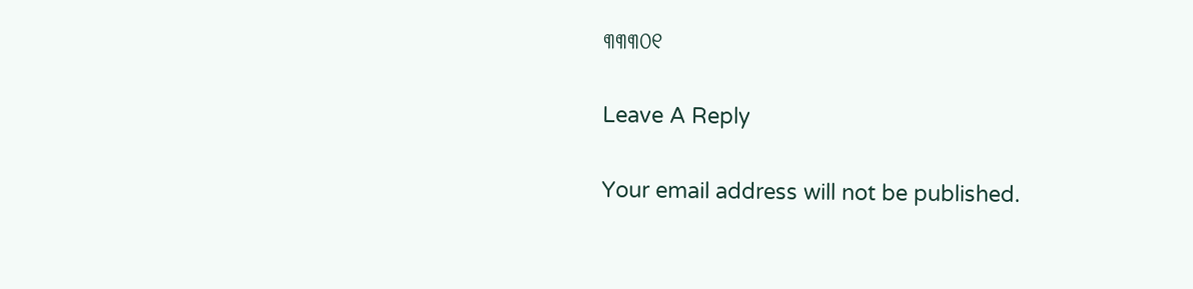୩୩୩୦୧

Leave A Reply

Your email address will not be published.